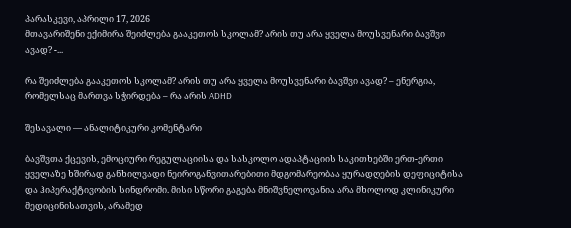პარასკევი, აპრილი 17, 2026
მთავარიშენი ექიმირა შეიძლება გააკეთოს სკოლამ? არის თუ არა ყველა მოუსვენარი ბავშვი ავად? -...

რა შეიძლება გააკეთოს სკოლამ? არის თუ არა ყველა მოუსვენარი ბავშვი ავად? – ენერგია, რომელსაც მართვა სჭირდება – რა არის ADHD

შესავალი — ანალიტიკური კომენტარი

ბავშვთა ქცევის, ემოციური რეგულაციისა და სასკოლო ადაპტაციის საკითხებში ერთ-ერთი ყველაზე ხშირად განხილვადი ნეიროგანვითარებითი მდგომარეობაა ყურადღების დეფიციტისა და ჰიპერაქტივობის სინდრომი. მისი სწორი გაგება მნიშვნელოვანია არა მხოლოდ კლინიკური მედიცინისათვის, არამედ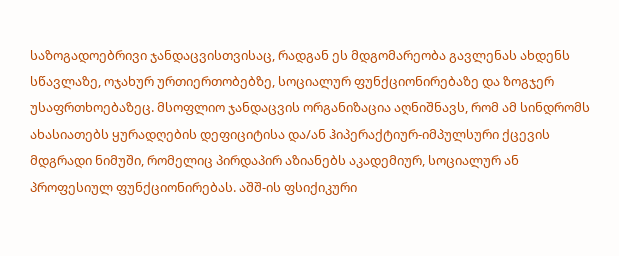საზოგადოებრივი ჯანდაცვისთვისაც, რადგან ეს მდგომარეობა გავლენას ახდენს სწავლაზე, ოჯახურ ურთიერთობებზე, სოციალურ ფუნქციონირებაზე და ზოგჯერ უსაფრთხოებაზეც. მსოფლიო ჯანდაცვის ორგანიზაცია აღნიშნავს, რომ ამ სინდრომს ახასიათებს ყურადღების დეფიციტისა და/ან ჰიპერაქტიურ-იმპულსური ქცევის მდგრადი ნიმუში, რომელიც პირდაპირ აზიანებს აკადემიურ, სოციალურ ან პროფესიულ ფუნქციონირებას. აშშ-ის ფსიქიკური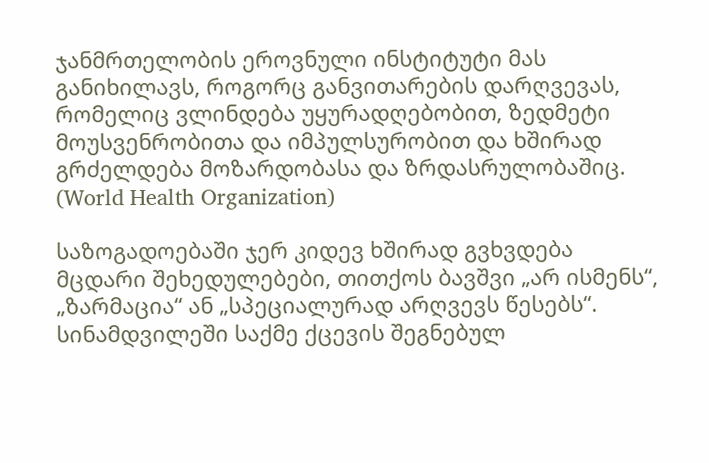ჯანმრთელობის ეროვნული ინსტიტუტი მას განიხილავს, როგორც განვითარების დარღვევას, რომელიც ვლინდება უყურადღებობით, ზედმეტი მოუსვენრობითა და იმპულსურობით და ხშირად გრძელდება მოზარდობასა და ზრდასრულობაშიც. (World Health Organization)

საზოგადოებაში ჯერ კიდევ ხშირად გვხვდება მცდარი შეხედულებები, თითქოს ბავშვი „არ ისმენს“, „ზარმაცია“ ან „სპეციალურად არღვევს წესებს“. სინამდვილეში საქმე ქცევის შეგნებულ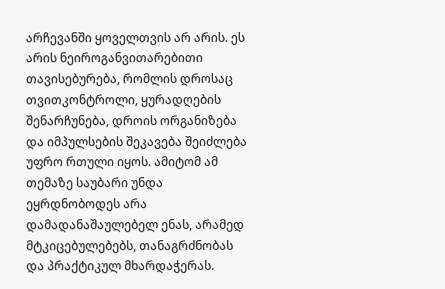არჩევანში ყოველთვის არ არის. ეს არის ნეიროგანვითარებითი თავისებურება, რომლის დროსაც თვითკონტროლი, ყურადღების შენარჩუნება, დროის ორგანიზება და იმპულსების შეკავება შეიძლება უფრო რთული იყოს. ამიტომ ამ თემაზე საუბარი უნდა ეყრდნობოდეს არა დამადანაშაულებელ ენას, არამედ მტკიცებულებებს, თანაგრძნობას და პრაქტიკულ მხარდაჭერას.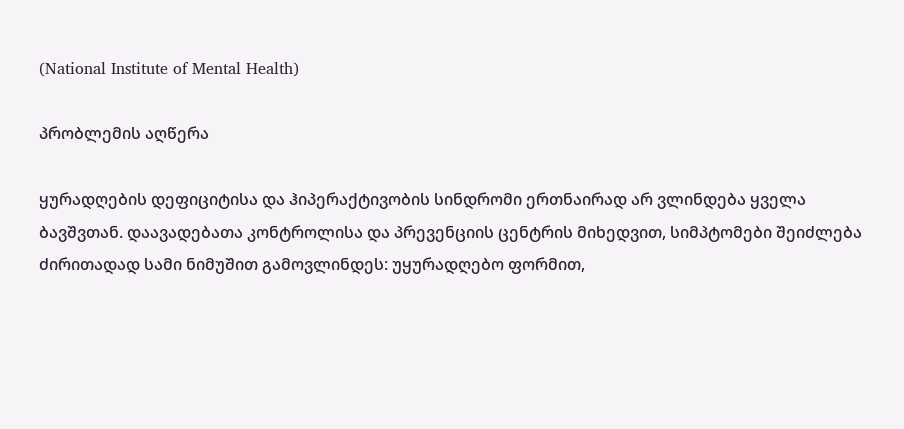(National Institute of Mental Health)

პრობლემის აღწერა

ყურადღების დეფიციტისა და ჰიპერაქტივობის სინდრომი ერთნაირად არ ვლინდება ყველა ბავშვთან. დაავადებათა კონტროლისა და პრევენციის ცენტრის მიხედვით, სიმპტომები შეიძლება ძირითადად სამი ნიმუშით გამოვლინდეს: უყურადღებო ფორმით,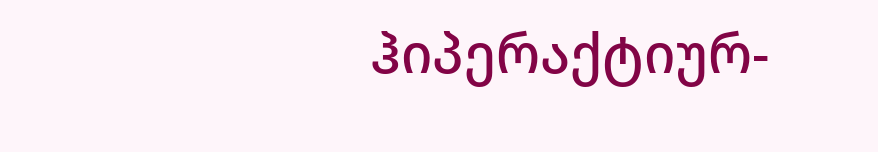ჰიპერაქტიურ-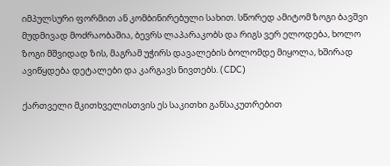იმპულსური ფორმით ან კომბინირებული სახით. სწორედ ამიტომ ზოგი ბავშვი მუდმივად მოძრაობაშია, ბევრს ლაპარაკობს და რიგს ვერ ელოდება, ხოლო ზოგი მშვიდად ზის, მაგრამ უჭირს დავალების ბოლომდე მიყოლა, ხშირად ავიწყდება დეტალები და კარგავს ნივთებს. (CDC)

ქართველი მკითხველისთვის ეს საკითხი განსაკუთრებით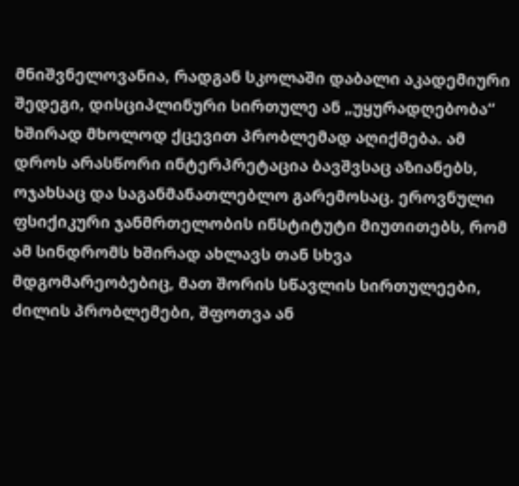მნიშვნელოვანია, რადგან სკოლაში დაბალი აკადემიური შედეგი, დისციპლინური სირთულე ან „უყურადღებობა“ ხშირად მხოლოდ ქცევით პრობლემად აღიქმება. ამ დროს არასწორი ინტერპრეტაცია ბავშვსაც აზიანებს, ოჯახსაც და საგანმანათლებლო გარემოსაც. ეროვნული ფსიქიკური ჯანმრთელობის ინსტიტუტი მიუთითებს, რომ ამ სინდრომს ხშირად ახლავს თან სხვა მდგომარეობებიც, მათ შორის სწავლის სირთულეები, ძილის პრობლემები, შფოთვა ან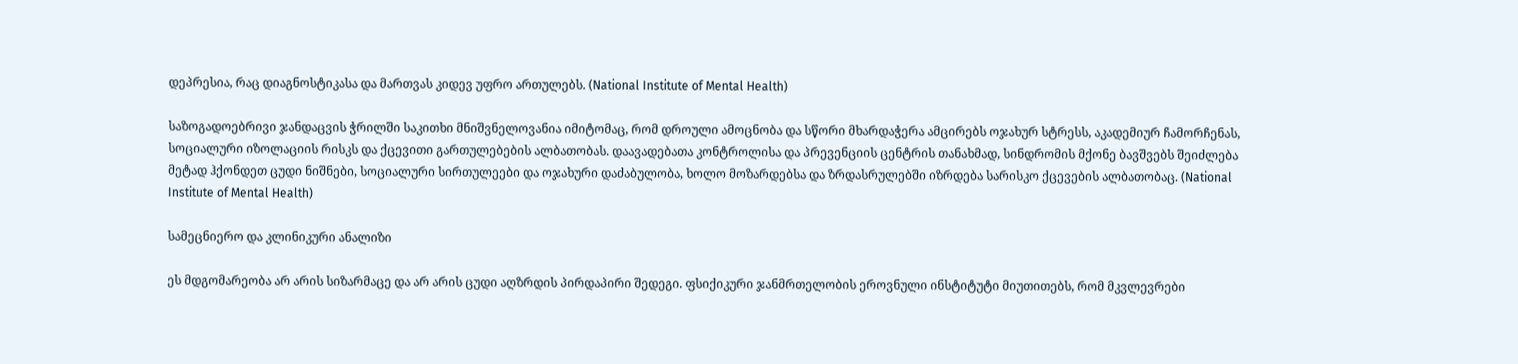დეპრესია, რაც დიაგნოსტიკასა და მართვას კიდევ უფრო ართულებს. (National Institute of Mental Health)

საზოგადოებრივი ჯანდაცვის ჭრილში საკითხი მნიშვნელოვანია იმიტომაც, რომ დროული ამოცნობა და სწორი მხარდაჭერა ამცირებს ოჯახურ სტრესს, აკადემიურ ჩამორჩენას, სოციალური იზოლაციის რისკს და ქცევითი გართულებების ალბათობას. დაავადებათა კონტროლისა და პრევენციის ცენტრის თანახმად, სინდრომის მქონე ბავშვებს შეიძლება მეტად ჰქონდეთ ცუდი ნიშნები, სოციალური სირთულეები და ოჯახური დაძაბულობა, ხოლო მოზარდებსა და ზრდასრულებში იზრდება სარისკო ქცევების ალბათობაც. (National Institute of Mental Health)

სამეცნიერო და კლინიკური ანალიზი

ეს მდგომარეობა არ არის სიზარმაცე და არ არის ცუდი აღზრდის პირდაპირი შედეგი. ფსიქიკური ჯანმრთელობის ეროვნული ინსტიტუტი მიუთითებს, რომ მკვლევრები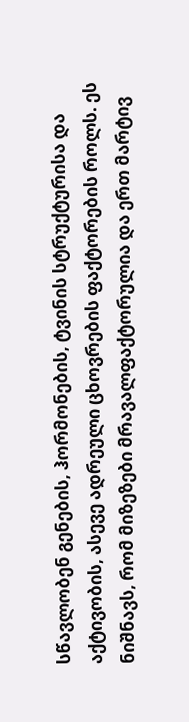სწავლობენ გენების, ჰორმონების, ტვინის სტრუქტურისა და აქტივობის, ასევე ადრეული ცხოვრების ფაქტორების როლს. ეს ნიშნავს, რომ მიზეზები მრავალფაქტორულია და ერთ მარტივ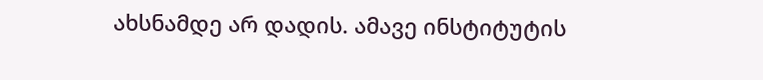ახსნამდე არ დადის. ამავე ინსტიტუტის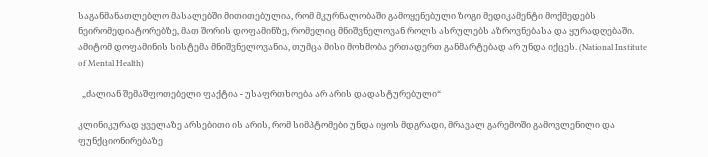საგანმანათლებლო მასალებში მითითებულია, რომ მკურნალობაში გამოყენებული ზოგი მედიკამენტი მოქმედებს ნეირომედიატორებზე, მათ შორის დოფამინზე, რომელიც მნიშვნელოვან როლს ასრულებს აზროვნებასა და ყურადღებაში. ამიტომ დოფამინის სისტემა მნიშვნელოვანია, თუმცა მისი მოხმობა ერთადერთ განმარტებად არ უნდა იქცეს. (National Institute of Mental Health)

  „ძალიან შემაშფოთებელი ფაქტია - უსაფრთხოება არ არის დადასტურებული“

კლინიკურად ყველაზე არსებითი ის არის, რომ სიმპტომები უნდა იყოს მდგრადი, მრავალ გარემოში გამოვლენილი და ფუნქციონირებაზე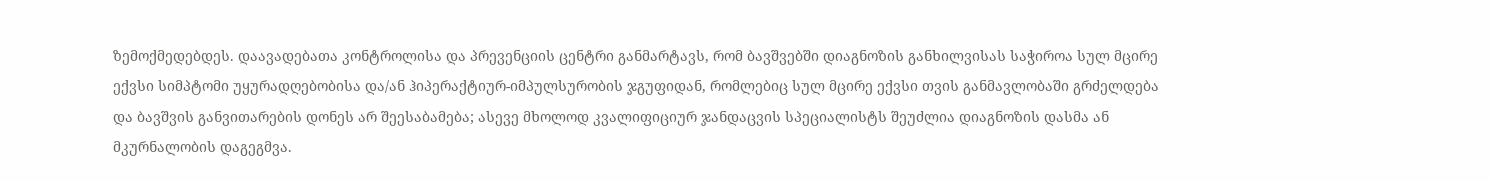ზემოქმედებდეს. დაავადებათა კონტროლისა და პრევენციის ცენტრი განმარტავს, რომ ბავშვებში დიაგნოზის განხილვისას საჭიროა სულ მცირე ექვსი სიმპტომი უყურადღებობისა და/ან ჰიპერაქტიურ-იმპულსურობის ჯგუფიდან, რომლებიც სულ მცირე ექვსი თვის განმავლობაში გრძელდება და ბავშვის განვითარების დონეს არ შეესაბამება; ასევე მხოლოდ კვალიფიციურ ჯანდაცვის სპეციალისტს შეუძლია დიაგნოზის დასმა ან მკურნალობის დაგეგმვა.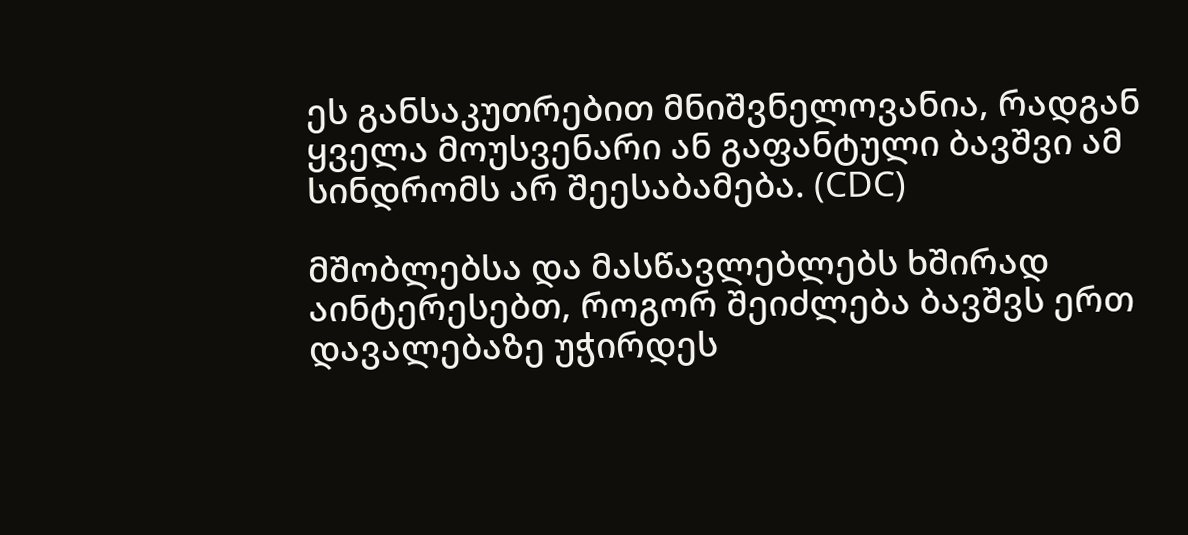ეს განსაკუთრებით მნიშვნელოვანია, რადგან ყველა მოუსვენარი ან გაფანტული ბავშვი ამ სინდრომს არ შეესაბამება. (CDC)

მშობლებსა და მასწავლებლებს ხშირად აინტერესებთ, როგორ შეიძლება ბავშვს ერთ დავალებაზე უჭირდეს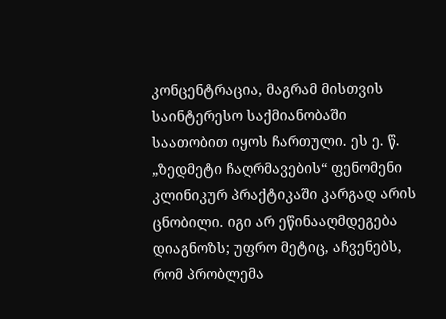კონცენტრაცია, მაგრამ მისთვის საინტერესო საქმიანობაში საათობით იყოს ჩართული. ეს ე. წ. „ზედმეტი ჩაღრმავების“ ფენომენი კლინიკურ პრაქტიკაში კარგად არის ცნობილი. იგი არ ეწინააღმდეგება დიაგნოზს; უფრო მეტიც, აჩვენებს, რომ პრობლემა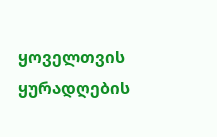ყოველთვის ყურადღების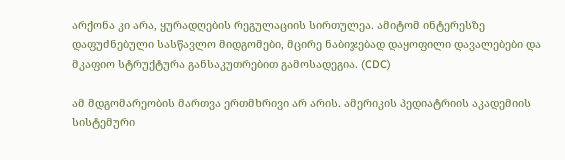არქონა კი არა, ყურადღების რეგულაციის სირთულეა. ამიტომ ინტერესზე დაფუძნებული სასწავლო მიდგომები, მცირე ნაბიჯებად დაყოფილი დავალებები და მკაფიო სტრუქტურა განსაკუთრებით გამოსადეგია. (CDC)

ამ მდგომარეობის მართვა ერთმხრივი არ არის. ამერიკის პედიატრიის აკადემიის სისტემური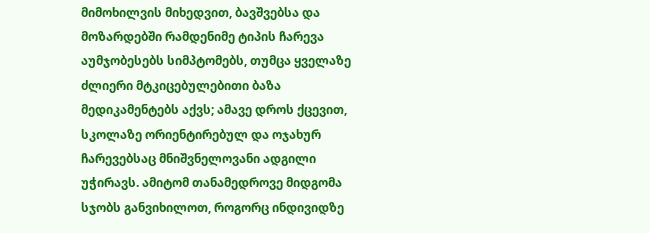მიმოხილვის მიხედვით, ბავშვებსა და მოზარდებში რამდენიმე ტიპის ჩარევა აუმჯობესებს სიმპტომებს, თუმცა ყველაზე ძლიერი მტკიცებულებითი ბაზა მედიკამენტებს აქვს; ამავე დროს ქცევით, სკოლაზე ორიენტირებულ და ოჯახურ ჩარევებსაც მნიშვნელოვანი ადგილი უჭირავს. ამიტომ თანამედროვე მიდგომა სჯობს განვიხილოთ, როგორც ინდივიდზე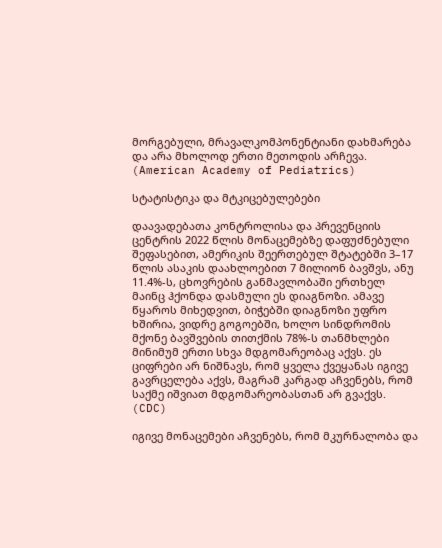მორგებული, მრავალკომპონენტიანი დახმარება და არა მხოლოდ ერთი მეთოდის არჩევა. (American Academy of Pediatrics)

სტატისტიკა და მტკიცებულებები

დაავადებათა კონტროლისა და პრევენციის ცენტრის 2022 წლის მონაცემებზე დაფუძნებული შეფასებით, ამერიკის შეერთებულ შტატებში 3–17 წლის ასაკის დაახლოებით 7 მილიონ ბავშვს, ანუ 11.4%-ს, ცხოვრების განმავლობაში ერთხელ მაინც ჰქონდა დასმული ეს დიაგნოზი. ამავე წყაროს მიხედვით, ბიჭებში დიაგნოზი უფრო ხშირია, ვიდრე გოგოებში, ხოლო სინდრომის მქონე ბავშვების თითქმის 78%-ს თანმხლები მინიმუმ ერთი სხვა მდგომარეობაც აქვს. ეს ციფრები არ ნიშნავს, რომ ყველა ქვეყანას იგივე გავრცელება აქვს, მაგრამ კარგად აჩვენებს, რომ საქმე იშვიათ მდგომარეობასთან არ გვაქვს. (CDC)

იგივე მონაცემები აჩვენებს, რომ მკურნალობა და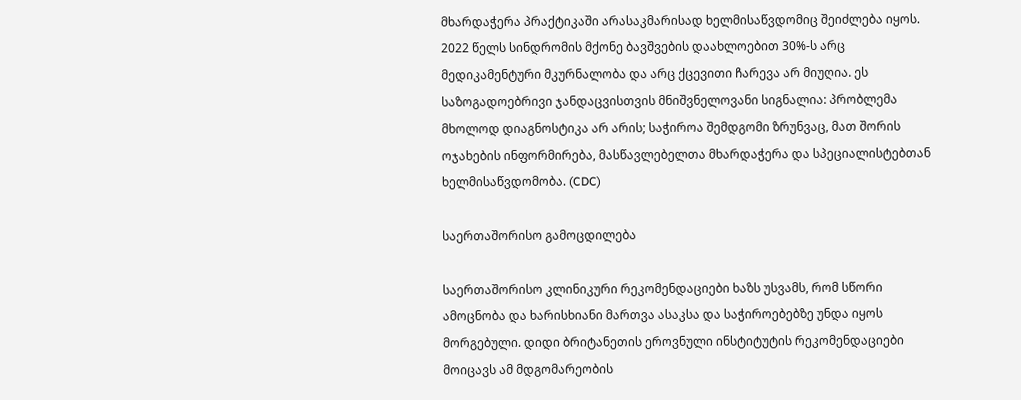მხარდაჭერა პრაქტიკაში არასაკმარისად ხელმისაწვდომიც შეიძლება იყოს. 2022 წელს სინდრომის მქონე ბავშვების დაახლოებით 30%-ს არც მედიკამენტური მკურნალობა და არც ქცევითი ჩარევა არ მიუღია. ეს საზოგადოებრივი ჯანდაცვისთვის მნიშვნელოვანი სიგნალია: პრობლემა მხოლოდ დიაგნოსტიკა არ არის; საჭიროა შემდგომი ზრუნვაც, მათ შორის ოჯახების ინფორმირება, მასწავლებელთა მხარდაჭერა და სპეციალისტებთან ხელმისაწვდომობა. (CDC)

საერთაშორისო გამოცდილება

საერთაშორისო კლინიკური რეკომენდაციები ხაზს უსვამს, რომ სწორი ამოცნობა და ხარისხიანი მართვა ასაკსა და საჭიროებებზე უნდა იყოს მორგებული. დიდი ბრიტანეთის ეროვნული ინსტიტუტის რეკომენდაციები მოიცავს ამ მდგომარეობის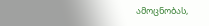ამოცნობას,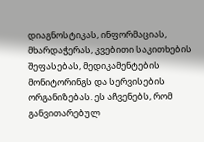დიაგნოსტიკას, ინფორმაციას, მხარდაჭერას, კვებითი საკითხების შეფასებას, მედიკამენტების მონიტორინგს და სერვისების ორგანიზებას. ეს აჩვენებს, რომ განვითარებულ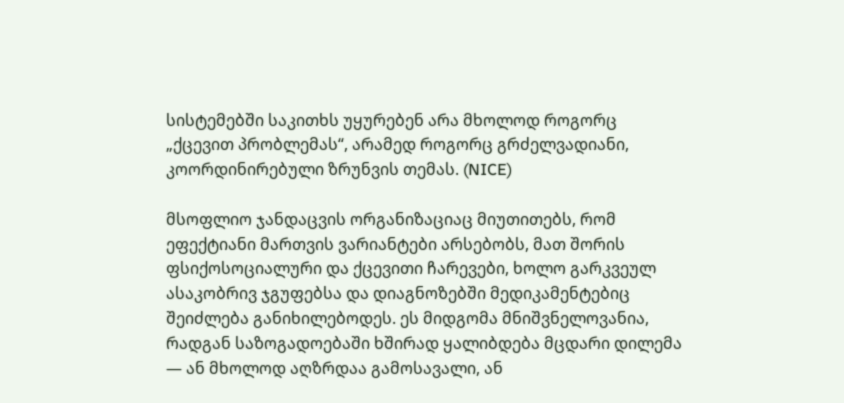სისტემებში საკითხს უყურებენ არა მხოლოდ როგორც „ქცევით პრობლემას“, არამედ როგორც გრძელვადიანი, კოორდინირებული ზრუნვის თემას. (NICE)

მსოფლიო ჯანდაცვის ორგანიზაციაც მიუთითებს, რომ ეფექტიანი მართვის ვარიანტები არსებობს, მათ შორის ფსიქოსოციალური და ქცევითი ჩარევები, ხოლო გარკვეულ ასაკობრივ ჯგუფებსა და დიაგნოზებში მედიკამენტებიც შეიძლება განიხილებოდეს. ეს მიდგომა მნიშვნელოვანია, რადგან საზოგადოებაში ხშირად ყალიბდება მცდარი დილემა — ან მხოლოდ აღზრდაა გამოსავალი, ან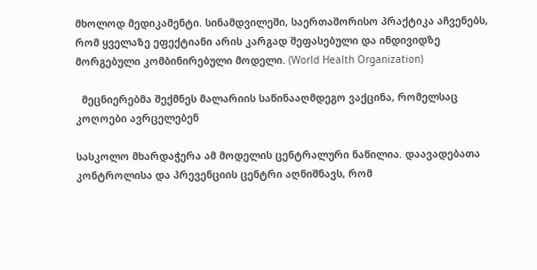მხოლოდ მედიკამენტი. სინამდვილეში, საერთაშორისო პრაქტიკა აჩვენებს, რომ ყველაზე ეფექტიანი არის კარგად შეფასებული და ინდივიდზე მორგებული კომბინირებული მოდელი. (World Health Organization)

  მეცნიერებმა შექმნეს მალარიის საწინააღმდეგო ვაქცინა, რომელსაც კოღოები ავრცელებენ

სასკოლო მხარდაჭერა ამ მოდელის ცენტრალური ნაწილია. დაავადებათა კონტროლისა და პრევენციის ცენტრი აღნიშნავს, რომ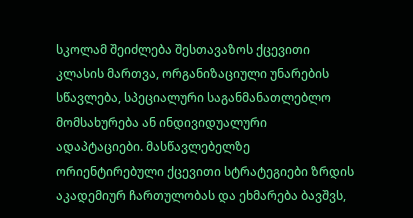სკოლამ შეიძლება შესთავაზოს ქცევითი კლასის მართვა, ორგანიზაციული უნარების სწავლება, სპეციალური საგანმანათლებლო მომსახურება ან ინდივიდუალური ადაპტაციები. მასწავლებელზე ორიენტირებული ქცევითი სტრატეგიები ზრდის აკადემიურ ჩართულობას და ეხმარება ბავშვს,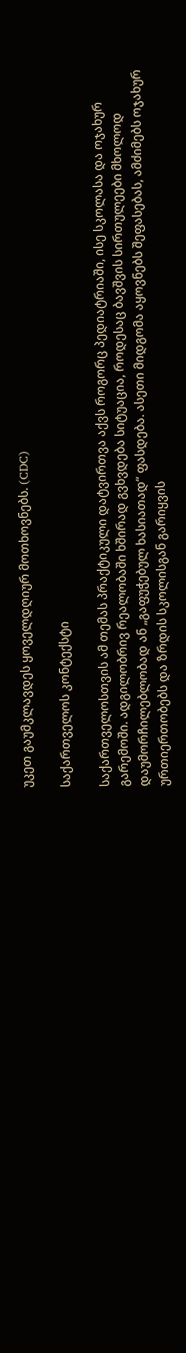უკეთ გაუმკლავდეს ყოველდღიურ მოთხოვნებს. (CDC)

საქართველოს კონტექსტი

საქართველოსთვის ამ თემას პრაქტიკული დატვირთვა აქვს როგორც პედიატრიაში, ისე სკოლასა და ოჯახურ გარემოში. ადგილობრივ რეალობაში ხშირად გვხვდება სიტუაცია, როდესაც ბავშვის სირთულეები მხოლოდ დაუმორჩილებლობად ან „გაფუჭებულ ხასიათად“ ფასდება. ასეთი მიდგომა აყოვნებს შეფასებას, ამძიმებს ოჯახურ ურთიერთობებს და ზრდის სკოლისგან გარიყვის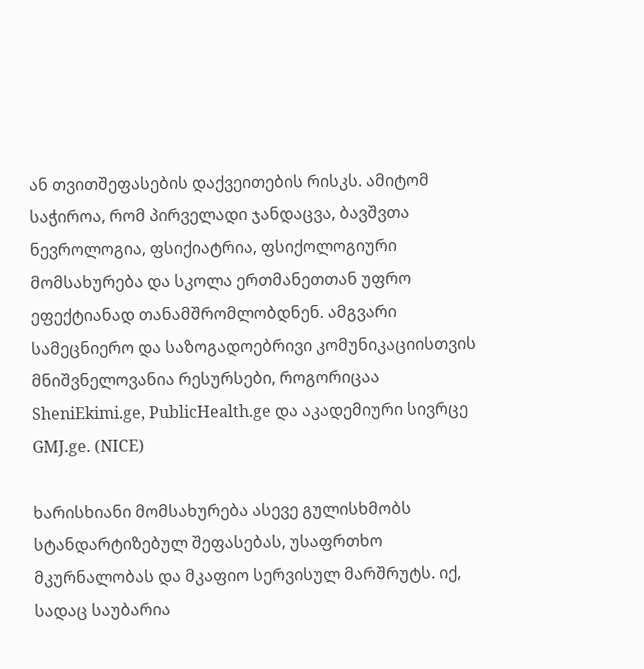ან თვითშეფასების დაქვეითების რისკს. ამიტომ საჭიროა, რომ პირველადი ჯანდაცვა, ბავშვთა ნევროლოგია, ფსიქიატრია, ფსიქოლოგიური მომსახურება და სკოლა ერთმანეთთან უფრო ეფექტიანად თანამშრომლობდნენ. ამგვარი სამეცნიერო და საზოგადოებრივი კომუნიკაციისთვის მნიშვნელოვანია რესურსები, როგორიცაა SheniEkimi.ge, PublicHealth.ge და აკადემიური სივრცე GMJ.ge. (NICE)

ხარისხიანი მომსახურება ასევე გულისხმობს სტანდარტიზებულ შეფასებას, უსაფრთხო მკურნალობას და მკაფიო სერვისულ მარშრუტს. იქ, სადაც საუბარია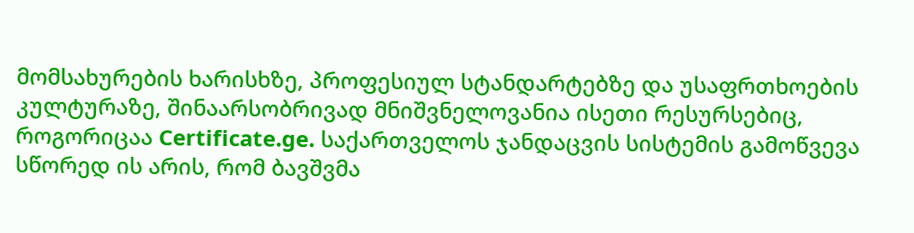მომსახურების ხარისხზე, პროფესიულ სტანდარტებზე და უსაფრთხოების კულტურაზე, შინაარსობრივად მნიშვნელოვანია ისეთი რესურსებიც, როგორიცაა Certificate.ge. საქართველოს ჯანდაცვის სისტემის გამოწვევა სწორედ ის არის, რომ ბავშვმა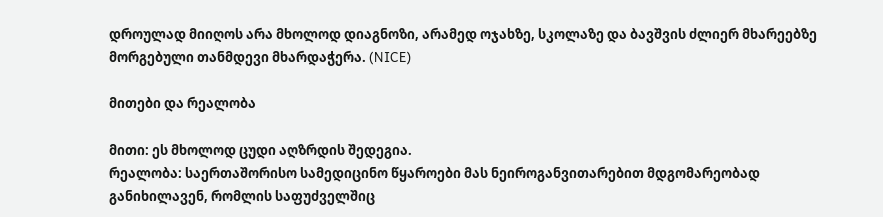დროულად მიიღოს არა მხოლოდ დიაგნოზი, არამედ ოჯახზე, სკოლაზე და ბავშვის ძლიერ მხარეებზე მორგებული თანმდევი მხარდაჭერა. (NICE)

მითები და რეალობა

მითი: ეს მხოლოდ ცუდი აღზრდის შედეგია.
რეალობა: საერთაშორისო სამედიცინო წყაროები მას ნეიროგანვითარებით მდგომარეობად განიხილავენ, რომლის საფუძველშიც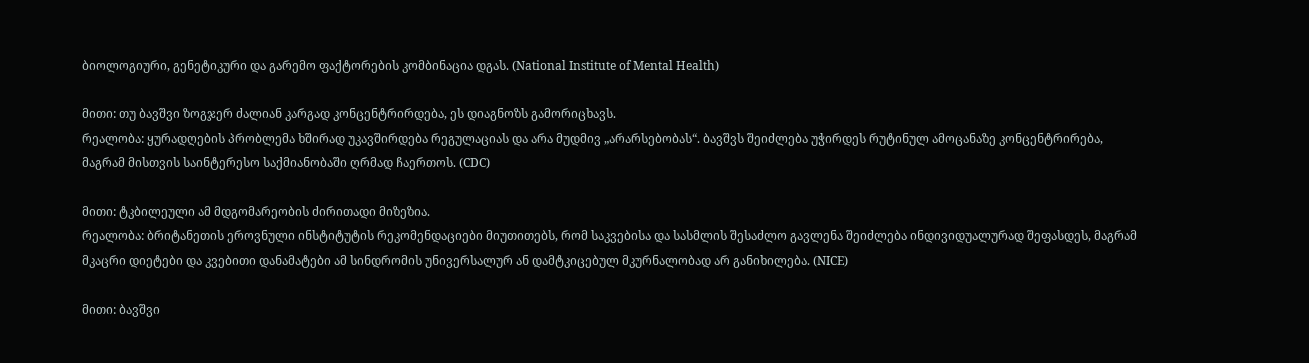ბიოლოგიური, გენეტიკური და გარემო ფაქტორების კომბინაცია დგას. (National Institute of Mental Health)

მითი: თუ ბავშვი ზოგჯერ ძალიან კარგად კონცენტრირდება, ეს დიაგნოზს გამორიცხავს.
რეალობა: ყურადღების პრობლემა ხშირად უკავშირდება რეგულაციას და არა მუდმივ „არარსებობას“. ბავშვს შეიძლება უჭირდეს რუტინულ ამოცანაზე კონცენტრირება, მაგრამ მისთვის საინტერესო საქმიანობაში ღრმად ჩაერთოს. (CDC)

მითი: ტკბილეული ამ მდგომარეობის ძირითადი მიზეზია.
რეალობა: ბრიტანეთის ეროვნული ინსტიტუტის რეკომენდაციები მიუთითებს, რომ საკვებისა და სასმლის შესაძლო გავლენა შეიძლება ინდივიდუალურად შეფასდეს, მაგრამ მკაცრი დიეტები და კვებითი დანამატები ამ სინდრომის უნივერსალურ ან დამტკიცებულ მკურნალობად არ განიხილება. (NICE)

მითი: ბავშვი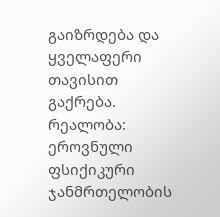გაიზრდება და ყველაფერი თავისით გაქრება.
რეალობა: ეროვნული ფსიქიკური ჯანმრთელობის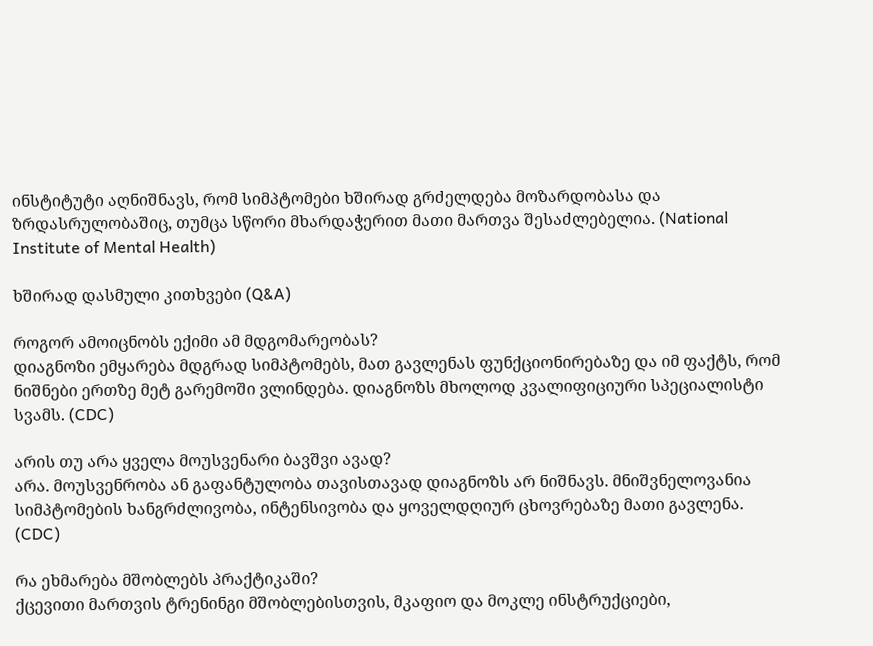ინსტიტუტი აღნიშნავს, რომ სიმპტომები ხშირად გრძელდება მოზარდობასა და ზრდასრულობაშიც, თუმცა სწორი მხარდაჭერით მათი მართვა შესაძლებელია. (National Institute of Mental Health)

ხშირად დასმული კითხვები (Q&A)

როგორ ამოიცნობს ექიმი ამ მდგომარეობას?
დიაგნოზი ემყარება მდგრად სიმპტომებს, მათ გავლენას ფუნქციონირებაზე და იმ ფაქტს, რომ ნიშნები ერთზე მეტ გარემოში ვლინდება. დიაგნოზს მხოლოდ კვალიფიციური სპეციალისტი სვამს. (CDC)

არის თუ არა ყველა მოუსვენარი ბავშვი ავად?
არა. მოუსვენრობა ან გაფანტულობა თავისთავად დიაგნოზს არ ნიშნავს. მნიშვნელოვანია სიმპტომების ხანგრძლივობა, ინტენსივობა და ყოველდღიურ ცხოვრებაზე მათი გავლენა. (CDC)

რა ეხმარება მშობლებს პრაქტიკაში?
ქცევითი მართვის ტრენინგი მშობლებისთვის, მკაფიო და მოკლე ინსტრუქციები,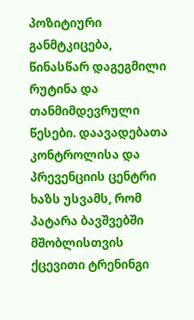პოზიტიური განმტკიცება, წინასწარ დაგეგმილი რუტინა და თანმიმდევრული წესები. დაავადებათა კონტროლისა და პრევენციის ცენტრი ხაზს უსვამს, რომ პატარა ბავშვებში მშობლისთვის ქცევითი ტრენინგი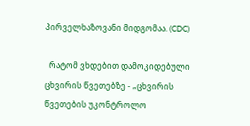პირველხაზოვანი მიდგომაა. (CDC)

  რატომ ვხდებით დამოკიდებული ცხვირის წვეთებზე - „ცხვირის წვეთების უკონტროლო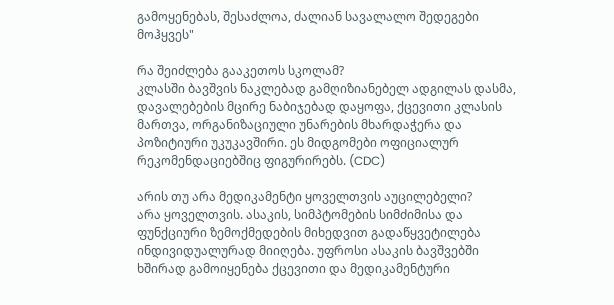გამოყენებას, შესაძლოა, ძალიან სავალალო შედეგები მოჰყვეს"

რა შეიძლება გააკეთოს სკოლამ?
კლასში ბავშვის ნაკლებად გამღიზიანებელ ადგილას დასმა, დავალებების მცირე ნაბიჯებად დაყოფა, ქცევითი კლასის მართვა, ორგანიზაციული უნარების მხარდაჭერა და პოზიტიური უკუკავშირი. ეს მიდგომები ოფიციალურ რეკომენდაციებშიც ფიგურირებს. (CDC)

არის თუ არა მედიკამენტი ყოველთვის აუცილებელი?
არა ყოველთვის. ასაკის, სიმპტომების სიმძიმისა და ფუნქციური ზემოქმედების მიხედვით გადაწყვეტილება ინდივიდუალურად მიიღება. უფროსი ასაკის ბავშვებში ხშირად გამოიყენება ქცევითი და მედიკამენტური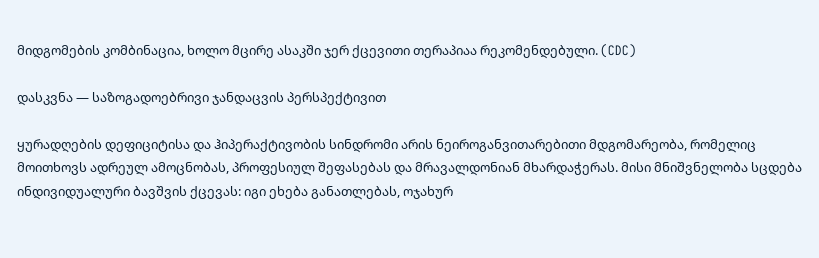მიდგომების კომბინაცია, ხოლო მცირე ასაკში ჯერ ქცევითი თერაპიაა რეკომენდებული. (CDC)

დასკვნა — საზოგადოებრივი ჯანდაცვის პერსპექტივით

ყურადღების დეფიციტისა და ჰიპერაქტივობის სინდრომი არის ნეიროგანვითარებითი მდგომარეობა, რომელიც მოითხოვს ადრეულ ამოცნობას, პროფესიულ შეფასებას და მრავალდონიან მხარდაჭერას. მისი მნიშვნელობა სცდება ინდივიდუალური ბავშვის ქცევას: იგი ეხება განათლებას, ოჯახურ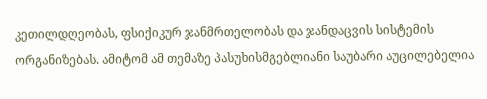კეთილდღეობას, ფსიქიკურ ჯანმრთელობას და ჯანდაცვის სისტემის ორგანიზებას. ამიტომ ამ თემაზე პასუხისმგებლიანი საუბარი აუცილებელია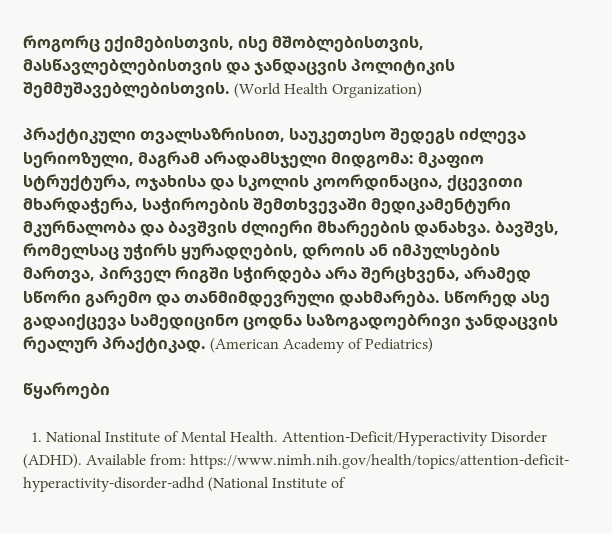როგორც ექიმებისთვის, ისე მშობლებისთვის, მასწავლებლებისთვის და ჯანდაცვის პოლიტიკის შემმუშავებლებისთვის. (World Health Organization)

პრაქტიკული თვალსაზრისით, საუკეთესო შედეგს იძლევა სერიოზული, მაგრამ არადამსჯელი მიდგომა: მკაფიო სტრუქტურა, ოჯახისა და სკოლის კოორდინაცია, ქცევითი მხარდაჭერა, საჭიროების შემთხვევაში მედიკამენტური მკურნალობა და ბავშვის ძლიერი მხარეების დანახვა. ბავშვს, რომელსაც უჭირს ყურადღების, დროის ან იმპულსების მართვა, პირველ რიგში სჭირდება არა შერცხვენა, არამედ სწორი გარემო და თანმიმდევრული დახმარება. სწორედ ასე გადაიქცევა სამედიცინო ცოდნა საზოგადოებრივი ჯანდაცვის რეალურ პრაქტიკად. (American Academy of Pediatrics)

წყაროები

  1. National Institute of Mental Health. Attention-Deficit/Hyperactivity Disorder (ADHD). Available from: https://www.nimh.nih.gov/health/topics/attention-deficit-hyperactivity-disorder-adhd (National Institute of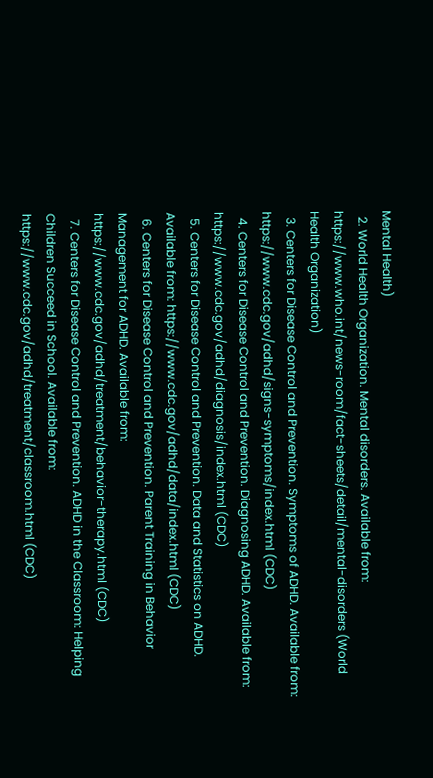Mental Health)
  2. World Health Organization. Mental disorders. Available from: https://www.who.int/news-room/fact-sheets/detail/mental-disorders (World Health Organization)
  3. Centers for Disease Control and Prevention. Symptoms of ADHD. Available from: https://www.cdc.gov/adhd/signs-symptoms/index.html (CDC)
  4. Centers for Disease Control and Prevention. Diagnosing ADHD. Available from: https://www.cdc.gov/adhd/diagnosis/index.html (CDC)
  5. Centers for Disease Control and Prevention. Data and Statistics on ADHD. Available from: https://www.cdc.gov/adhd/data/index.html (CDC)
  6. Centers for Disease Control and Prevention. Parent Training in Behavior Management for ADHD. Available from: https://www.cdc.gov/adhd/treatment/behavior-therapy.html (CDC)
  7. Centers for Disease Control and Prevention. ADHD in the Classroom: Helping Children Succeed in School. Available from: https://www.cdc.gov/adhd/treatment/classroom.html (CDC)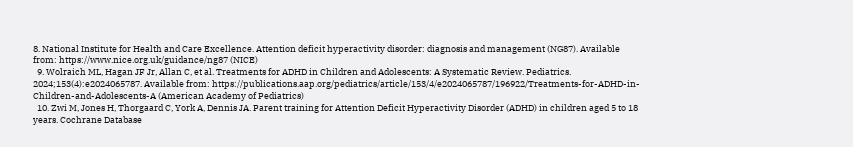8. National Institute for Health and Care Excellence. Attention deficit hyperactivity disorder: diagnosis and management (NG87). Available from: https://www.nice.org.uk/guidance/ng87 (NICE)
  9. Wolraich ML, Hagan JF Jr, Allan C, et al. Treatments for ADHD in Children and Adolescents: A Systematic Review. Pediatrics. 2024;153(4):e2024065787. Available from: https://publications.aap.org/pediatrics/article/153/4/e2024065787/196922/Treatments-for-ADHD-in-Children-and-Adolescents-A (American Academy of Pediatrics)
  10. Zwi M, Jones H, Thorgaard C, York A, Dennis JA. Parent training for Attention Deficit Hyperactivity Disorder (ADHD) in children aged 5 to 18 years. Cochrane Database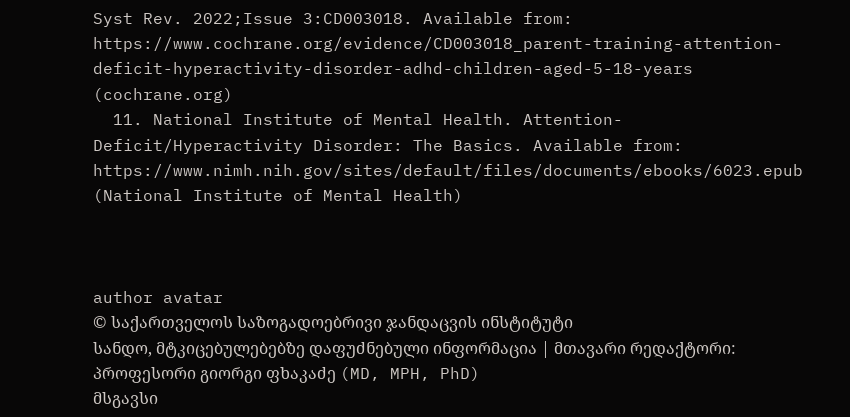Syst Rev. 2022;Issue 3:CD003018. Available from: https://www.cochrane.org/evidence/CD003018_parent-training-attention-deficit-hyperactivity-disorder-adhd-children-aged-5-18-years (cochrane.org)
  11. National Institute of Mental Health. Attention-Deficit/Hyperactivity Disorder: The Basics. Available from: https://www.nimh.nih.gov/sites/default/files/documents/ebooks/6023.epub (National Institute of Mental Health)



author avatar
© საქართველოს საზოგადოებრივი ჯანდაცვის ინსტიტუტი
სანდო, მტკიცებულებებზე დაფუძნებული ინფორმაცია | მთავარი რედაქტორი: პროფესორი გიორგი ფხაკაძე (MD, MPH, PhD)
მსგავსი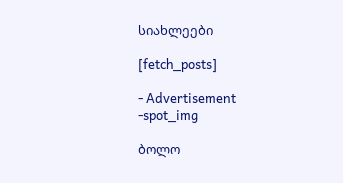სიახლეები

[fetch_posts]

- Advertisement -spot_img

ბოლო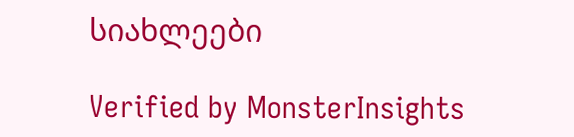სიახლეები

Verified by MonsterInsights